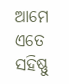ଆମେ ଏତେ ସହିଷ୍ଣୁ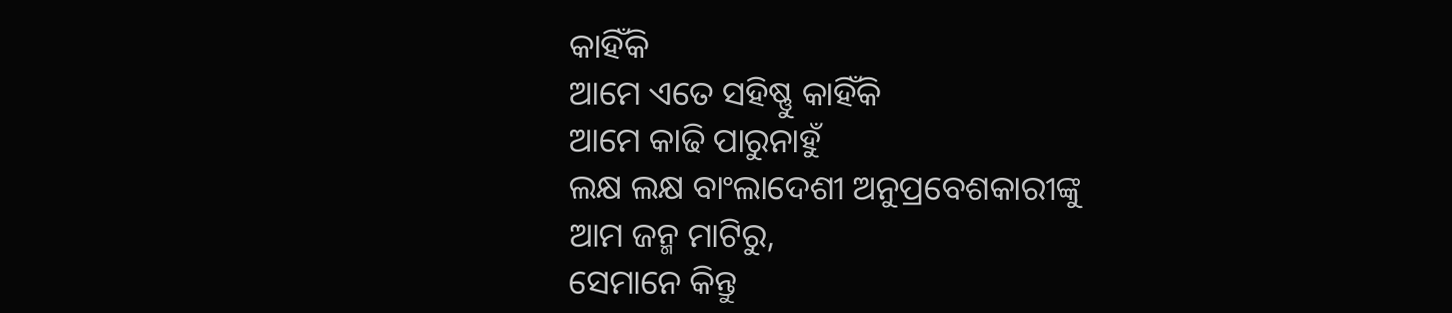କାହିଁକି
ଆମେ ଏତେ ସହିଷ୍ଣୁ କାହିଁକି
ଆମେ କାଢି ପାରୁନାହୁଁ
ଲକ୍ଷ ଲକ୍ଷ ବାଂଲାଦେଶୀ ଅନୁପ୍ରବେଶକାରୀଙ୍କୁ
ଆମ ଜନ୍ମ ମାଟିରୁ,
ସେମାନେ କିନ୍ତୁ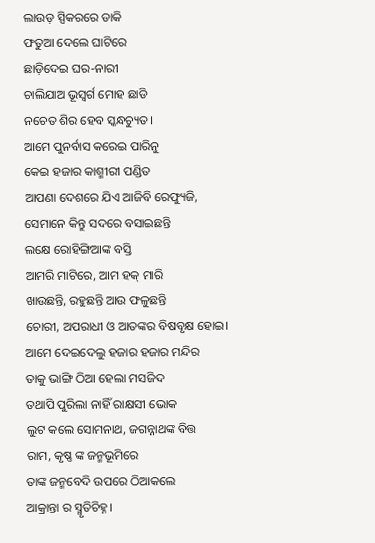ଲାଉଡ଼ ସ୍ପିକରରେ ଡାକି
ଫତୁଆ ଦେଲେ ଘାଟିରେ
ଛାଡ଼ିଦେଇ ଘର-ନାରୀ
ଚାଲିଯାଅ ଭୂସ୍ବର୍ଗ ମୋହ ଛାଡି
ନଚେତ ଶିର ହେବ ସ୍କନ୍ଧଚ୍ୟୁତ।
ଆମେ ପୁନର୍ବାସ କରେଇ ପାରିନୁ
କେଇ ହଜାର କାଶ୍ମୀରୀ ପଣ୍ଡିତ
ଆପଣା ଦେଶରେ ଯିଏ ଆଜିବି ରେଫ୍ୟୁଜି,
ସେମାନେ କିନ୍ତୁ ସଦରେ ବସାଇଛନ୍ତି
ଲକ୍ଷେ ରୋହିଙ୍ଗିଆଙ୍କ ବସ୍ତି
ଆମରି ମାଟିରେ, ଆମ ହକ୍ ମାରି
ଖାଉଛନ୍ତି, ରହୁଛନ୍ତି ଆଉ ଫଳୁଛନ୍ତି
ଚୋରୀ, ଅପରାଧୀ ଓ ଆତଙ୍କର ବିଷବୃକ୍ଷ ହୋଇ।
ଆମେ ଦେଇଦେଲୁ ହଜାର ହଜାର ମନ୍ଦିର
ତାକୁ ଭାଙ୍ଗି ଠିଆ ହେଲା ମସଜିଦ
ତଥାପି ପୁରିଲା ନାହିଁ ରାକ୍ଷସୀ ଭୋକ
ଲୁଟ କଲେ ସୋମନାଥ, ଜଗନ୍ନାଥଙ୍କ ବିତ୍ତ
ରାମ, କୃଷ୍ଣ ଙ୍କ ଜନ୍ମଭୂମିରେ
ତାଙ୍କ ଜନ୍ମବେଦି ଉପରେ ଠିଆକଲେ
ଆକ୍ରାନ୍ତା ର ସ୍ମୃତିଚିହ୍ନ।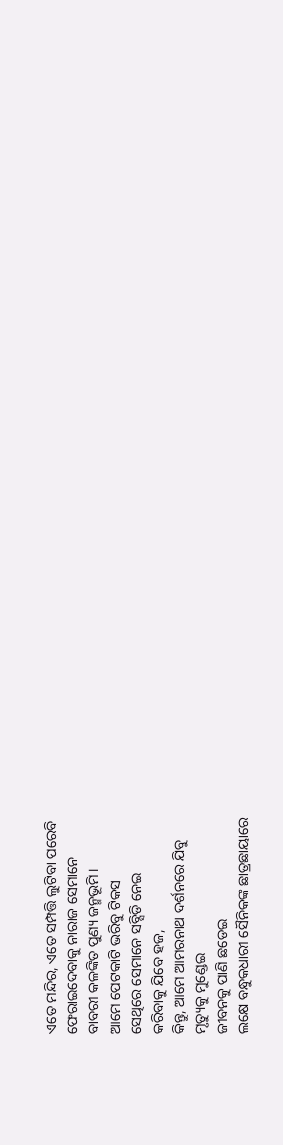ଏତେ ମନ୍ଦିର, ଏତେ ସମ୍ପତ୍ତି ଲୁଟିବା ପରେବି
ଫେରାଇଦେବାକୁ ନାରାଜ ସେମାନେ
ବାବରୀ କଳଙ୍କିତ ପୁଣ୍ୟ ଜନ୍ମଭୂମି।
ଆମେ ପେଟକାଟି ଭରିବୁ ଟିକସ
ସେଥିରେ ସେମାନେ ସବ୍ସିଡି ନେଇ
କରିବାକୁ ଯିବେ ହଜ,
କିନ୍ତୁ, ଆମେ ଆମରନାଥ ଦର୍ଶନରେ ଯିବୁ
ମୃତ୍ୟୁକୁ ମୁଣ୍ଡେଇ
ଜୀବନକୁ ପାଣି ଛଡେଇ
ଲକ୍ଷେ ବନ୍ଧୁକଧାରୀ ସୈନିକଙ୍କ ଛାତ୍ରଛାୟାରେ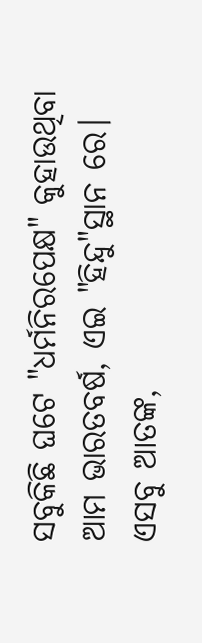ସବୁକିଛି ଘଟେ "ଧର୍ମନିରପେକ୍ଷ" କୁହାଉଥିବା
ଆମ ଭାରତବର୍ଷ, ଏଇ "ହିନ୍ଦୁ"ସ୍ଥାନ ରେ।
ଏସବୁ ଆତଙ୍କ,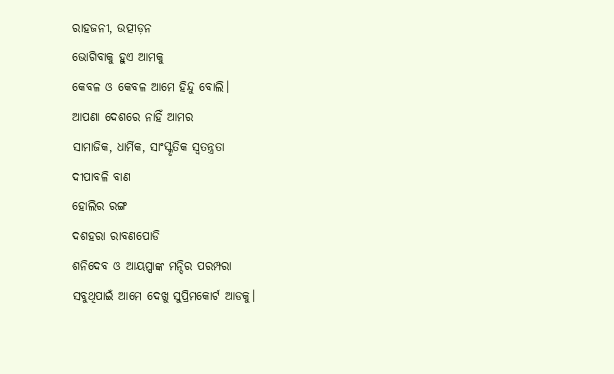ରାହଜନୀ, ଉତ୍ପୀଡ଼ନ
ଭୋଗିବାକୁ ହୁଏ ଆମକୁ
କେବଳ ଓ କେବଳ ଆମେ ହିନ୍ଦୁ ବୋଲି।
ଆପଣା ଦେଶରେ ନାହିଁ ଆମର
ସାମାଜିକ, ଧାର୍ମିକ, ସାଂସ୍କୃତିକ ସ୍ୱତନ୍ତ୍ରତା
ଦୀପାବଳି ବାଣ
ହୋଲିର ରଙ୍ଗ
ଦଶହରା ରାବଣପୋଡି
ଶନିଦେବ ଓ ଆୟପ୍ପାଙ୍କ ମନ୍ଦିର ପରମ୍ପରା
ସବୁଥିପାଇଁ ଆମେ ଦେଖୁ ସୁପ୍ରିମକୋର୍ଟ ଆଡକୁ।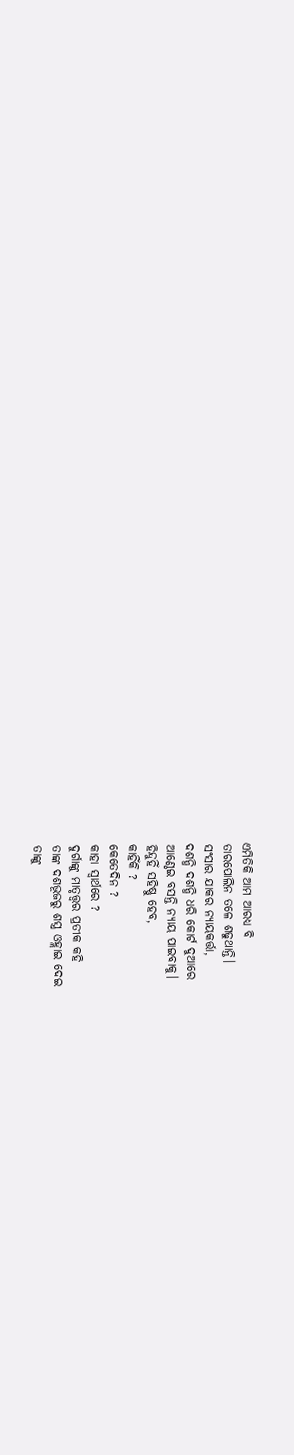ଏମିତିକି ଆମ ଆରଧ୍ୟ ବି
ତାରପୋଲିନ ତଳେ ଶଢୁଥାନ୍ତି।
ସଂସାର ଯାକର ନ୍ୟାୟକର୍ତ୍ତା,
ଦଶନ୍ଧି ଦଶନ୍ଧି ଧରି କୋର୍ଟ ଦୁଆରେ
ଆଣ୍ଠେଇ ବସନ୍ତି ନ୍ୟାୟ ପାଇବାକୁ।
ହିନ୍ଦୁହିଁ ସହିଷ୍ଣୁ ହେବ,
କାହିଁକି ?
କେତେଦିନ ?
କାହା ସ୍ୱାର୍ଥରେ ?
ଦୁର୍ଗାଙ୍କୁ ମାତୃତ୍ତ୍ୱର ପ୍ରତୀକ କହି
ତାଙ୍କ ଦଶଭୂଜରୁ ଶସ୍ତ୍ର ଓହ୍ଲାଇ ଦେଇ
ତାଙ୍କୁ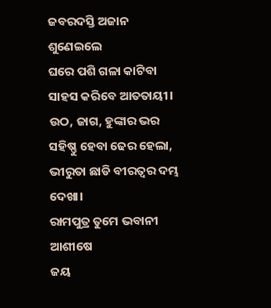ଜବରଦସ୍ତି ଅଜାନ ଶୁଣେଇଲେ
ଘରେ ପଶି ଗଳା କାଟିବା ସାହସ କରିବେ ଆତତାୟୀ।
ଉଠ, ଜାଗ, ହୁଙ୍କାର ଭର
ସହିଷ୍ଣୁ ହେବା ଢେର ହେଲା,
ଭୀରୁତା ଛାଡି ବୀରତ୍ବର ଦମ୍ଭ ଦେଖା।
ରାମପୁତ୍ର ତୁମେ ଭବାନୀ ଆଶୀଷେ
ଜୟ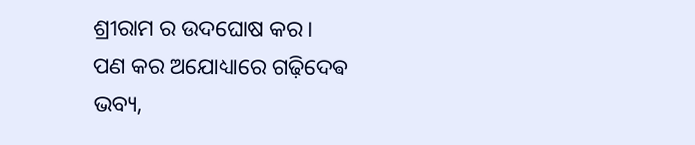ଶ୍ରୀରାମ ର ଉଦଘୋଷ କର।
ପଣ କର ଅଯୋଧ୍ୟାରେ ଗଢ଼ିଦେଵ
ଭବ୍ୟ,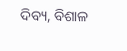ଦିବ୍ୟ, ବିଶାଳ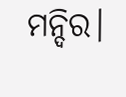ମନ୍ଦିର।